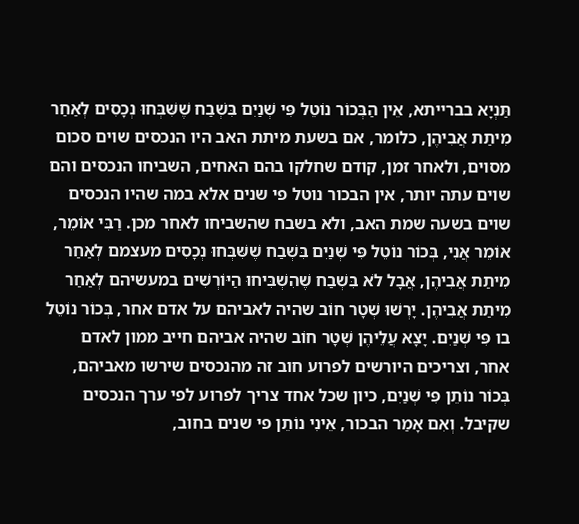תַּנְיָא בברייתא, אֵין הַבְּכוֹר נוֹטֵל פִּי שְׁנַיִם בִּשְׁבַח שֶׁשִּׁבְּחוּ נְכָסִים לְאַחַר מִיתַת אֲבִיהֶן, כלומר, אם בשעת מיתת האב היו הנכסים שוים סכום מסוים, ולאחר זמן, קודם שחלקו בהם האחים, השביחו הנכסים והם שוים עתה יותר, אין הבכור נוטל פי שנים אלא במה שהיו הנכסים שוים בשעה שמת האב, ולא בשבח שהשביחו לאחר מכן. רַבִּי אוֹמֵר, אוֹמֵר אֲנִי, בְּכוֹר נוֹטֵל פִּי שְׁנַיִם בִּשְׁבַח שֶׁשִּׁבְּחוּ נְכָסִים מעצמם לְאַחַר מִיתַת אֲבִיהֶן, אֲבָל לֹא בִּשְׁבַח שֶׁהִשְׁבִּיחוּ הַיּוֹרְשִׁים במעשיהם לְאַחַר מִיתַת אֲבִיהֶן. יָרְשׁוּ שְׁטָר חוֹב שהיה לאביהם על אדם אחר, בְּכוֹר נוֹטֵל בו פִּי שְׁנַיִם. יָצָא עֲלֵיהֶן שְׁטָר חוֹב שהיה אביהם חייב ממון לאדם אחר, וצריכים היורשים לפרוע חוב זה מהנכסים שירשו מאביהם, בְּכוֹר נוֹתֵן פִּי שְׁנַיִם, כיון שכל אחד צריך לפרוע לפי ערך הנכסים שקיבל. וְאִם אָמַר הבכור, אֵינִי נוֹתֵן פי שנים בחוב,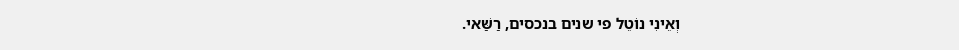וְאֵינִי נוֹטֵל פי שנים בנכסים, רַשַּׁאי.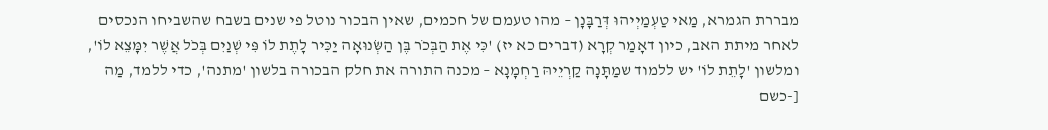מבררת הגמרא, מַאי טַעְמַיְיהוּ דְּרַבָּנָן – מהו טעמם של חכמים, שאין הבכור נוטל פי שנים בשבח שהשביחו הנכסים לאחר מיתת האב, כיון דאָמַר קְרָא (דברים כא יז) 'כִּי אֶת הַבְּכֹר בֶּן הַשְּׂנוּאָה יַכִּיר לָתֶת לוֹ פִּי שְׁנַיִם בְּכֹל אֲשֶׁר יִמָּצֵא לוֹ', ומלשון 'לָתֵת לוֹ' יש ללמוד שמַתָּנָה קַרְיֵיהּ רַחְמָנָא – מכנה התורה את חלק הבכורה בלשון 'מתנה', כדי ללמד, מַה [-כשם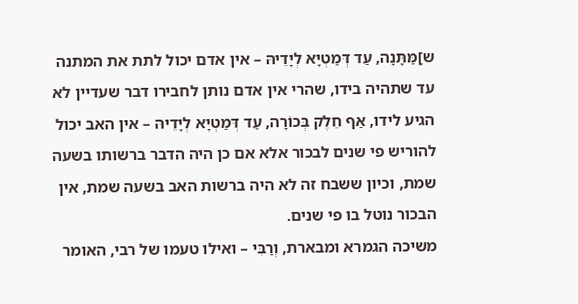ש]מַּתָּנָה, עַד דְּמַטְיָא לְיָדֵיהּ – אין אדם יכול לתת את המתנה עד שתהיה בידו, שהרי אין אדם נותן לחבירו דבר שעדיין לא הגיע לידו, אַף חֵלֶק בְּכוֹרָה, עַד דְּמַטְיָא לְיָדֵיהּ – אין האב יכול להוריש פי שנים לבכור אלא אם כן היה הדבר ברשותו בשעה שמת, וכיון ששבח זה לא היה ברשות האב בשעה שמת, אין הבכור נוטל בו פי שנים.
משיכה הגמרא ומבארת, וְרַבִּי – ואילו טעמו של רבי, האומר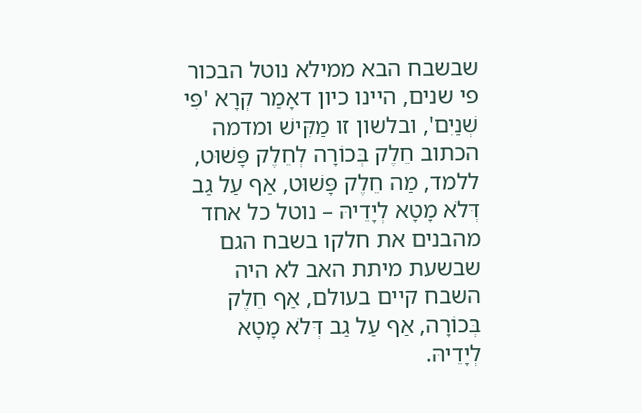שבשבח הבא ממילא נוטל הבכור פי שנים, היינו כיון דאָמַר קְרָא 'פִּי שְׁנַיִם', ובלשון זו מַקִּישׁ ומדמה הכתוב חֵלֶק בְּכוֹרָה לְחֵלֶק פָּשׁוּט, ללמד, מַה חֵלֶק פָּשׁוּט, אַף עַל גַב דְּלֹא מָטָא לְיָדֵיהּ – נוטל כל אחד מהבנים את חלקו בשבח הגם שבשעת מיתת האב לא היה השבח קיים בעולם, אַף חֵלֶק בְּכוֹרָה, אַף עַל גַב דְּלֹא מָטָא לְיָדֵיהּ.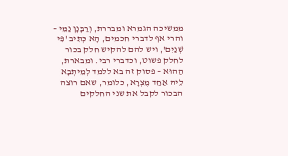ממשיכה הגמרא ומבררת, וְרַבָּנָן נַמֵּי – והרי אף לדברי חכמים, הָא כְּתִיב 'פִּי שְׁנַיִם', ויש להם להקיש חלק בכור לחלק פשוט, וכדברי רבי. ומבארת, הַהוּא – פסוק זה בא ללמד לְמֵיתְבָא לֵיהּ אַחַד מֶצְרָא, כלומר, שאם רוצה הבכור לקבל את שני החלקים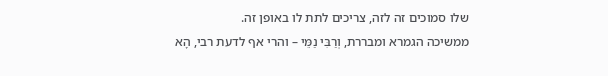שלו סמוכים זה לזה, צריכים לתת לו באופן זה.
ממשיכה הגמרא ומבררת, וְרַבִּי נַמֵּי – והרי אף לדעת רבי, הָא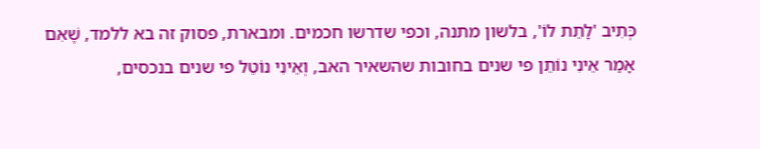כְּתִיב 'לָתֵת לוֹ', בלשון מתנה, וכפי שדרשו חכמים. ומבארת, פסוק זה בא ללמד, שֶׁאִם אָמַר אֵינִי נוֹתֵן פי שנים בחובות שהשאיר האב, וְאֵינִי נוֹטֵל פי שנים בנכסים,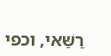רַשַּׁאי, וכפי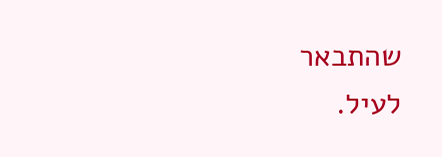שהתבאר לעיל.